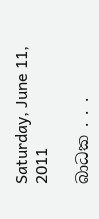Saturday, June 11, 2011

බාධක . . .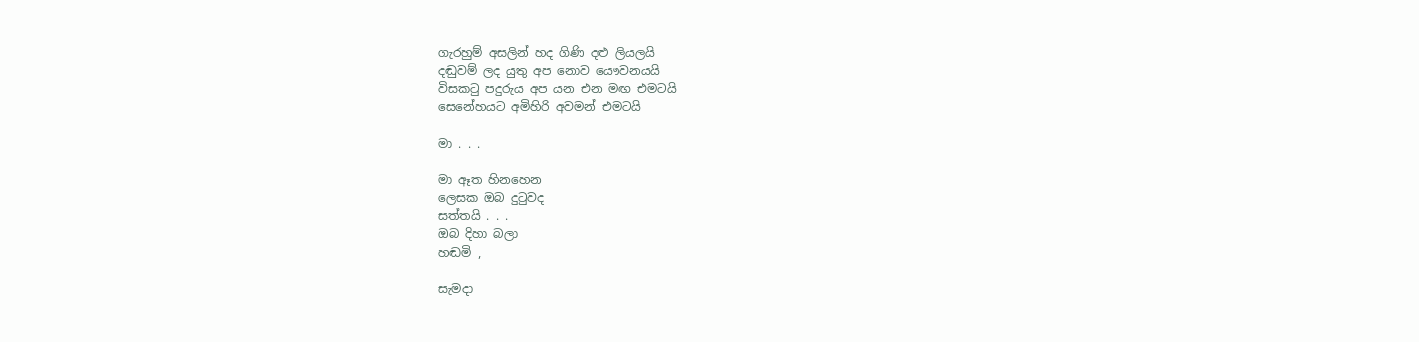ගැරහුම් අසලින් හද ගිණි දළු ලියලයි
දඬුවම් ලද යුතු අප නොව යෞවනයයි
විසකටු පදුරුය අප යන එන මඟ එමටයි
සෙනේහයට අමිහිරි අවමන් එමටයි

මා . . .

මා ඈත හිනහෙන
ලෙසක ඔබ දුටුවද
සත්තයි . . .
ඔබ දිහා බලා
හඬමි ,

සැමදා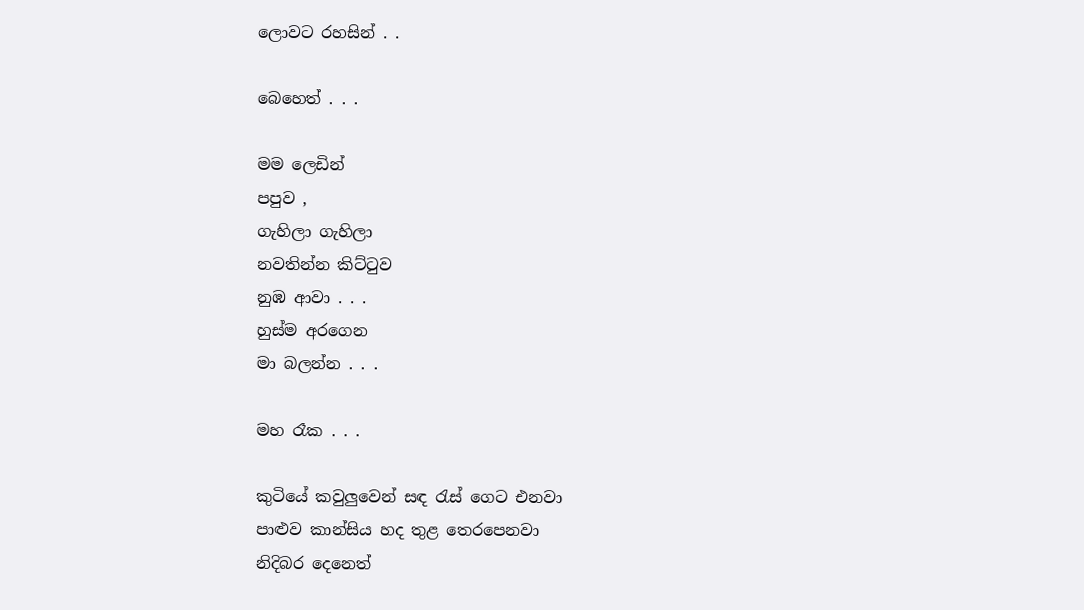ලොවට රහසින් . .

බෙහෙත් . . .

මම ලෙඩින්
පපුව ,
ගැහිලා ගැහිලා
නවතින්න කිට්ටුව
නුඹ ආවා . . .
හුස්ම අරගෙන
මා බලන්න . . .

මහ රෑක . . .

කුටියේ කවුලුවෙන් සඳ රැස් ගෙට එනවා
පාළුව කාන්සිය හද තුළ තෙරපෙනවා
නිදිබර දෙනෙත්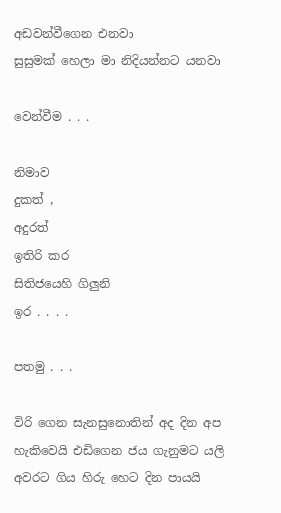අඩවන්වීගෙන එනවා
සුසුමක් හෙලා මා නිදියන්නට යනවා

වෙන්වීම . . .

නිමාව
දුකත් ,
අදුරත්
ඉතිරි කර
සිතිජයෙහි ගිලුනි
ඉර . . . .

පතමු . . .

විරි ගෙන සැනසුනොතින් අද දින අප
හැකිවෙයි එඩිගෙන ජය ගැනුමට යලි
අවරට ගිය හිරු හෙට දින පායයි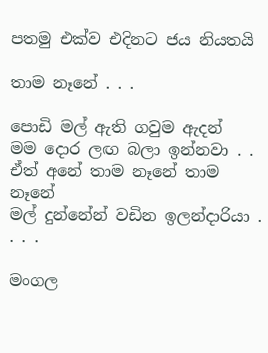පතමු එක්ව එදිනට ජය නියතයි

තාම නෑනේ . . .

පොඩි මල් ඇති ගවුම ඇදන්
මම දොර ලඟ බලා ඉන්නවා . .
ඒත් අනේ තාම නෑනේ තාම නෑනේ
මල් දුන්නේන් වඩින ඉලන්දාරියා . . . .

මංගල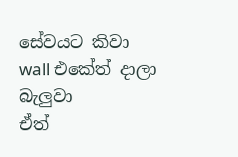සේවයට කිවා
wall එකේත් දාලා බැලුවා
ඒත්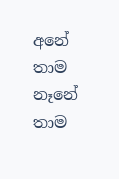අනේ තාම නෑනේ තාම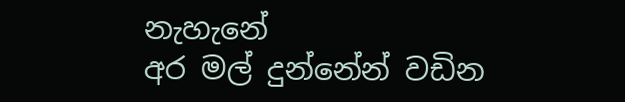නැහැනේ
අර මල් දුන්නේන් වඩින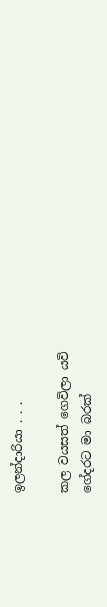ඉලන්දාරියා . . .

කල වයසත් ගෙවිලා යවි
ගේදරට මා බරක්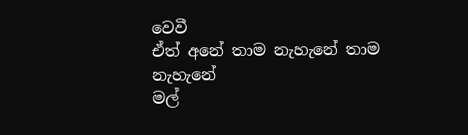වෙවී
ඒත් අනේ තාම නැහැනේ තාම නැහැනේ
මල්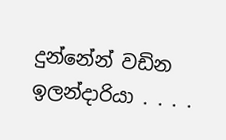දුන්නේන් වඩින ඉලන්දාරියා . . . .